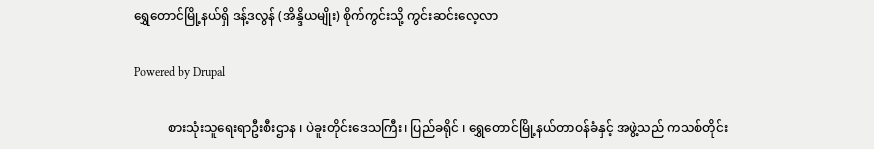ရွှေတောင်မြို့နယ်ရှိ ဒန့်ဒလွန် (အိန္ဒိယမျိုး) စိုက်ကွင်းသို့ ကွင်းဆင်းလေ့လာ

Powered by Drupal

           စားသုံးသူရေးရာဦးစီးဌာန ၊ ပဲခူးတိုင်းဒေသကြီး၊ ပြည်ခရိုင် ၊ ရွှေတောင်မြို့နယ်တာဝန်ခံနှင့် အဖွဲ့သည် ကသစ်တိုင်း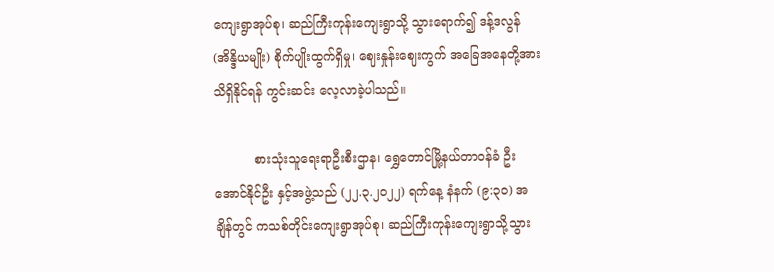ကျေးရွာအုပ်စု၊ ဆည်ကြီးကုန်းကျေးရွာသို့ သွားရောက်၍ ဒန့်ဒလွန်(အိန္ဒိယမျိုး) စိုက်ပျိုးထွက်ရှိမှု၊ ဈေးနှုန်းဈေးကွက် အခြေအနေတို့အား သိရှိနိုင်ရန် ကွင်းဆင်း လေ့လာခဲ့ပါသည်။

          စားသုံးသူရေးရာဦးစီးဌာန၊ ရွှေတောင်မြို့နယ်တာဝန်ခံ ဦးအောင်နိုင်ဦး နှင့်အဖွဲ့သည် (၂၂.၃.၂၀၂၂) ရက်နေ့ နံနက် (၉:၃၀) အချိန်တွင် ကသစ်တိုင်းကျေးရွာအုပ်စု၊ ဆည်ကြီးကုန်းကျေးရွာသို့သွား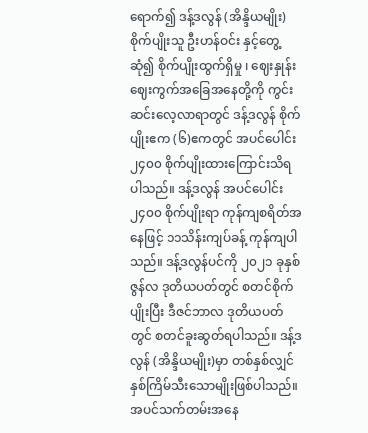ရောက်၍ ဒန့်ဒလွန် (အိန္ဒိယမျိုး) စိုက်ပျိုးသူ ဦးဟန်ဝင်း နှင့်တွေ့ဆုံ၍ စိုက်ပျိုးထွက်ရှိမှု ၊ ဈေးနှုန်းဈေးကွက်အခြေအနေတို့ကို ကွင်းဆင်းလေ့လာရာတွင် ဒန့်ဒလွန် စိုက်ပျိုးဧက (၆)ဧကတွင် အပင်ပေါင်း ၂၄၀၀ စိုက်ပျိုးထားကြောင်းသိရပါသည်။ ဒန့်ဒလွန် အပင်ပေါင်း ၂၄၀၀ စိုက်ပျိုးရာ ကုန်ကျစရိတ်အနေဖြင့် ၁၁သိန်းကျပ်ခန့် ကုန်ကျပါသည်။ ဒန့်ဒလွန်ပင်ကို ၂၀၂၁ ခုနှစ် ဇွန်လ ဒုတိယပတ်တွင် စတင်စိုက်ပျိုးပြီး ဒီဇင်ဘာလ ဒုတိယပတ်တွင် စတင်ခူးဆွတ်ရပါသည်။ ဒန့်ဒလွန် (အိန္ဒိယမျိုး)မှာ တစ်နှစ်လျှင် နှစ်ကြိမ်သီးသောမျိုးဖြစ်ပါသည်။ အပင်သက်တမ်းအနေ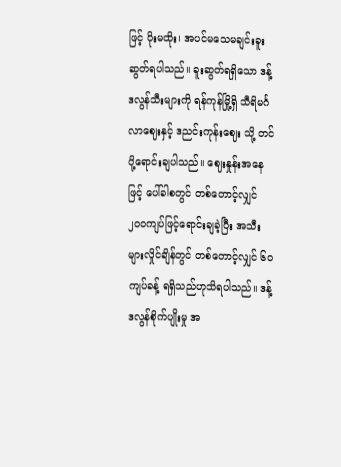ဖြင့် ပိုးမထိုး၊ အပင်မသေမချင်းခူးဆွတ်ရပါသည်။ ခူးဆွတ်ရရှိသော ဒန့်ဒလွန်သီးများကို ရန်ကုန်မြို့ရှိ သီရိမင်္ဂလာဈေးနှင့် ဒညင်းကုန်းဈေး သို့ တင်ပို့ရောင်းချပါသည်။ ဈေးနှုန်းအနေဖြင့် ပေါ်ခါစတွင် တစ်တောင့်လျှင် ၂၀၀ကျပ်ဖြင့်ရောင်းချခဲ့ပြီး အသီးများလှိုင်ချိန်တွင် တစ်တောင့်လျှင် ၆၀ကျပ်ခန့် ရရှိသည်ဟုသိရပါသည်။ ဒန့်ဒလွန်စိုက်ပျိုးမှု အ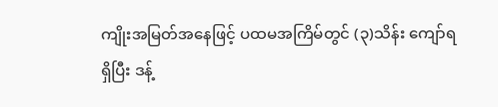ကျိုးအမြတ်အနေဖြင့် ပထမအကြိမ်တွင် (၃)သိန်း ကျော်ရရှိပြီး ဒန့်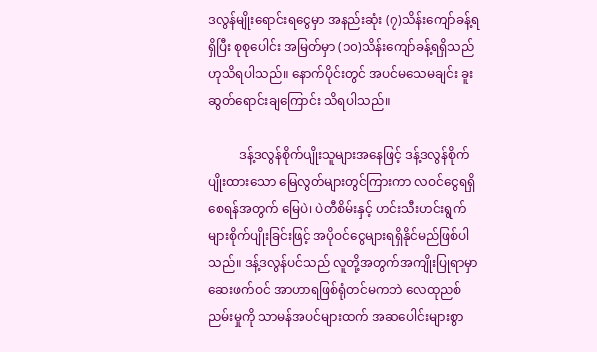ဒလွန်မျိုးရောင်းရငွေမှာ အနည်းဆုံး (၇)သိန်းကျော်ခန့်ရရှိပြီး စုစုပေါင်း အမြတ်မှာ (၁၀)သိန်းကျော်ခန့်ရရှိသည်ဟုသိရပါသည်။ နောက်ပိုင်းတွင် အပင်မသေမချင်း ခူးဆွတ်ရောင်းချကြောင်း သိရပါသည်။

          ဒန့်ဒလွန်စိုက်ပျိုးသူများအနေဖြင့် ဒန့်ဒလွန်စိုက်ပျိုးထားသော မြေလွတ်များတွင်ကြားကာ လဝင်ငွေရရှိစေရန်အတွက် မြေပဲ၊ ပဲတီစိမ်းနှင့် ဟင်းသီးဟင်းရွက်များစိုက်ပျိုးခြင်းဖြင့် အပိုဝင်ငွေများရရှိနိုင်မည်ဖြစ်ပါသည်။ ဒန့်ဒလွန်ပင်သည် လူတို့အတွက်အကျိုးပြုရာမှာ ဆေးဖက်ဝင် အာဟာရဖြစ်ရုံတင်မကဘဲ လေထုညစ်ညမ်းမှုကို သာမန်အပင်များထက် အဆပေါင်းများစွာ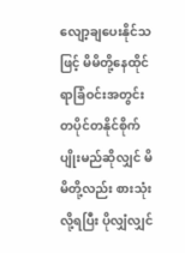လျော့ချပေးနိုင်သဖြင့် မိမိတို့နေထိုင်ရာခြံဝင်းအတွင်း တပိုင်တနိုင်စိုက်ပျိုးမည်ဆိုလျှင် မိမိတို့လည်း စားသုံးလို့ရပြီး ပိုလျှံလျှင်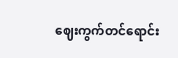ဈေးကွက်တင်ရောင်း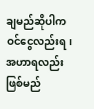ချမည်ဆိုပါက ဝင်ငွေလည်းရ၊ အဟာရလည်းဖြစ်မည်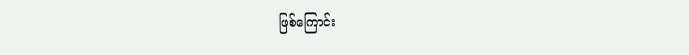ဖြစ်ကြောင်း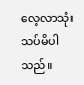လေ့လာသုံးသပ်မိပါသည်။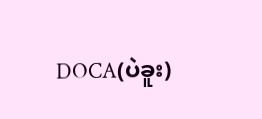DOCA(ပဲခူး)